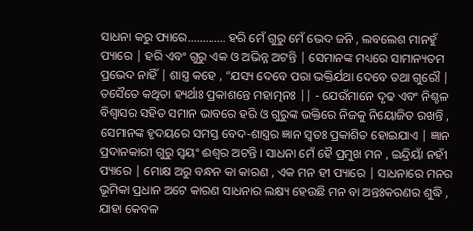ସାଧନା କରୁ ପ୍ୟାରେ............. ହରି ମେଁ ଗୁରୁ ମେଁ ଭେଦ ଜନି , ଲବଲେଶ ମାନହୁଁ ପ୍ୟାରେ | ହରି ଏବଂ ଗୁରୁ ଏକ ଓ ଅଭିନ୍ନ ଅଟନ୍ତି | ସେମାନଙ୍କ ମଧ୍ୟରେ ସାମାନ୍ୟତମ ପ୍ରଭେଦ ନାହିଁ | ଶାସ୍ତ୍ର କହେ , “ଯସ୍ୟ ଦେବେ ପରା ଭକ୍ତିର୍ଯଥା ଦେବେ ତଥା ଗୁରୌ | ତସୈତେ କଥିତା ହ୍ୟର୍ଥାଃ ପ୍ରକାଶନ୍ତେ ମହାତ୍ମନଃ || - ଯେଉଁମାନେ ଦୃଢ ଏବଂ ନିଶ୍ଚଳ ବିଶ୍ବାସର ସହିତ ସମାନ ଭାବରେ ହରି ଓ ଗୁରୁଙ୍କ ଭକ୍ତିରେ ନିଜକୁ ନିୟୋଜିତ ରଖନ୍ତି , ସେମାନଙ୍କ ହୃଦୟରେ ସମସ୍ତ ବେଦ-ଶାସ୍ତ୍ରର ଜ୍ଞାନ ସ୍ବତଃ ପ୍ରକାଶିତ ହୋଇଯାଏ | ଜ୍ଞାନ ପ୍ରଦାନକାରୀ ଗୁରୁ ସ୍ୱୟଂ ଈଶ୍ୱର ଅଟନ୍ତି । ସାଧନା ମେଁ ହୈ ପ୍ରମୁଖ ମନ , ଇନ୍ଦ୍ରିୟାଁ ନହୀଁ ପ୍ୟାରେ | ମୋକ୍ଷ ଅରୁ ବନ୍ଧନ କା କାରଣ , ଏକ ମନ ହୀ ପ୍ୟାରେ | ସାଧନାରେ ମନର ଭୂମିକା ପ୍ରଧାନ ଅଟେ କାରଣ ସାଧନାର ଲକ୍ଷ୍ୟ ହେଉଛି ମନ ବା ଅନ୍ତଃକରଣର ଶୁଦ୍ଧି , ଯାହା କେବଳ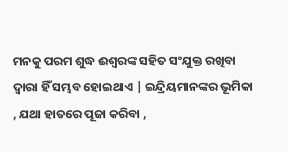ମନକୁ ପରମ ଶୁଦ୍ଧ ଈଶ୍ବରଙ୍କ ସହିତ ସଂଯୁକ୍ତ ରଖିବା ଦ୍ବାରା ହିଁ ସମ୍ଭବ ହୋଇଥାଏ | ଇନ୍ଦ୍ରିୟମାନଙ୍କର ଭୂମିକା , ଯଥା ହାତରେ ପୂଜା କରିବା ,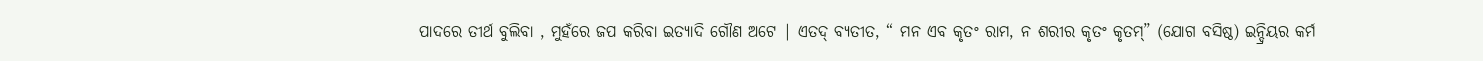ପାଦରେ ତୀର୍ଥ ବୁଲିବା , ମୁହଁରେ ଜପ କରିବା ଇତ୍ୟାଦି ଗୌଣ ଅଟେ | ଏତଦ୍ ବ୍ୟତୀତ, “ ମନ ଏବ କୃତଂ ରାମ, ନ ଶରୀର କୃତଂ କୃତମ୍” (ଯୋଗ ବସିଷ୍ଠ) ଇନ୍ଦ୍ରିୟର କର୍ମ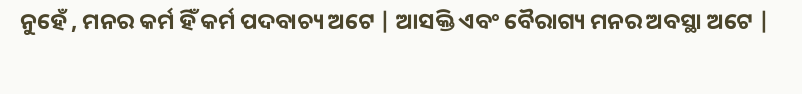ନୁହେଁ , ମନର କର୍ମ ହିଁ କର୍ମ ପଦବାଚ୍ୟ ଅଟେ | ଆସକ୍ତି ଏବଂ ବୈରାଗ୍ୟ ମନର ଅବସ୍ଥା ଅଟେ |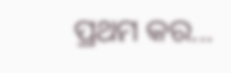ପ୍ରଥମ କର...